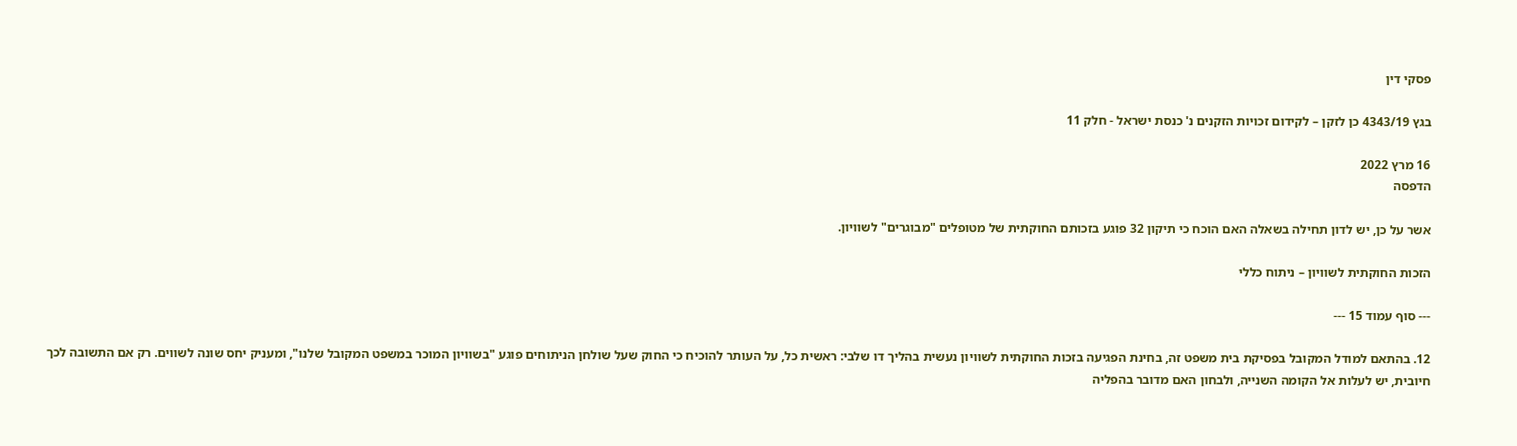פסקי דין

בגץ 4343/19 כן לזקן – לקידום זכויות הזקנים נ' כנסת ישראל - חלק 11

16 מרץ 2022
הדפסה

אשר על כן, יש לדון תחילה בשאלה האם הוכח כי תיקון 32 פוגע בזכותם החוקתית של מטופלים "מבוגרים" לשוויון.

הזכות החוקתית לשוויון – ניתוח כללי

--- סוף עמוד 15 ---

12. בהתאם למודל המקובל בפסיקת בית משפט זה, בחינת הפגיעה בזכות החוקתית לשוויון נעשית בהליך דו שלבי: ראשית כל, על העותר להוכיח כי החוק שעל שולחן הניתוחים פוגע "בשוויון המוכר במשפט המקובל שלנו", ומעניק יחס שונה לשווים. רק אם התשובה לכך חיובית, יש לעלות אל הקומה השנייה, ולבחון האם מדובר בהפליה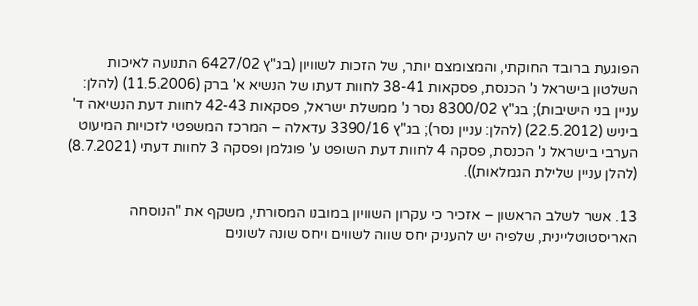הפוגעת ברובד החוקתי, והמצומצם יותר, של הזכות לשוויון (בג"ץ 6427/02 התנועה לאיכות השלטון בישראל נ' הכנסת, פסקאות 38-41 לחוות דעתו של הנשיא א' ברק (11.5.2006) (להלן: עניין בני הישיבות); בג"ץ 8300/02 נסר נ' ממשלת ישראל, פסקאות 42-43 לחוות דעת הנשיאה ד' ביניש (22.5.2012) (להלן: עניין נסר); בג"ץ 3390/16 עדאלה – המרכז המשפטי לזכויות המיעוט הערבי בישראל נ' הכנסת, פסקה 4 לחוות דעת השופט ע' פוגלמן ופסקה 3 לחוות דעתי (8.7.2021) (להלן עניין שלילת הגמלאות)).

13. אשר לשלב הראשון – אזכיר כי עקרון השוויון במובנו המסורתי, משקף את "הנוסחה האריסטוטליינית, שלפיה יש להעניק יחס שווה לשווים ויחס שונה לשונים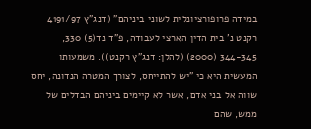במידה פרופורציונלית לשוני ביניהם" (דנג"ץ 4191/97 רקנט נ' בית הדין הארצי לעבודה, פ"ד נד(5) 330, 344-345 (2000) (להלן: דנג"ץ רקנט)). משמעותו המעשית היא כי "יש להתייחס, לצורך המטרה הנדונה, יחס שווה אל בני אדם, אשר לא קיימים ביניהם הבדלים של ממש, שהם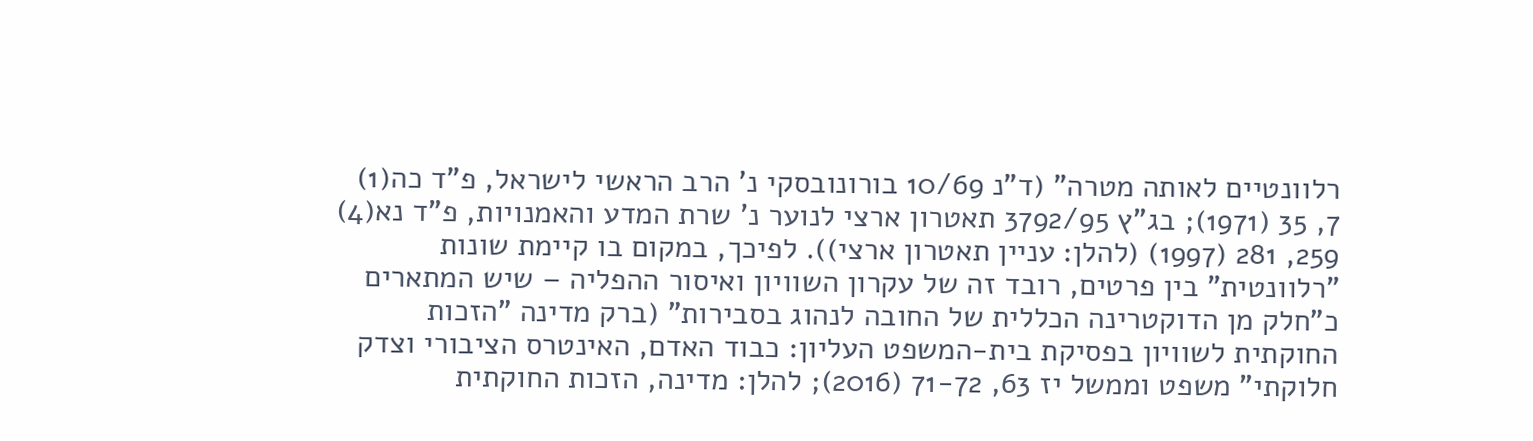רלוונטיים לאותה מטרה" (ד"נ 10/69 בורונובסקי נ' הרב הראשי לישראל, פ"ד כה(1) 7, 35 (1971); בג"ץ 3792/95 תאטרון ארצי לנוער נ' שרת המדע והאמנויות, פ"ד נא(4) 259, 281 (1997) (להלן: עניין תאטרון ארצי)). לפיכך, במקום בו קיימת שונות "רלוונטית" בין פרטים, רובד זה של עקרון השוויון ואיסור ההפליה – שיש המתארים כ"חלק מן הדוקטרינה הכללית של החובה לנהוג בסבירות" (ברק מדינה "הזכות החוקתית לשוויון בפסיקת בית-המשפט העליון: כבוד האדם, האינטרס הציבורי וצדק חלוקתי" משפט וממשל יז 63, 71-72 (2016); להלן: מדינה, הזכות החוקתית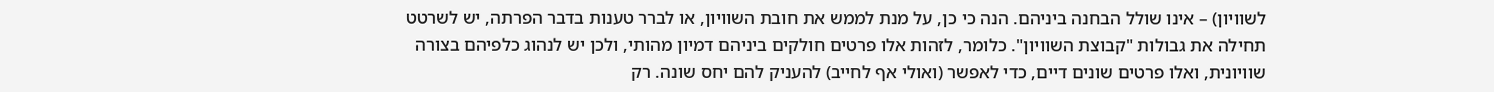לשוויון) – אינו שולל הבחנה ביניהם. הנה כי כן, על מנת לממש את חובת השוויון, או לברר טענות בדבר הפרתה, יש לשרטט תחילה את גבולות "קבוצת השוויון". כלומר, לזהות אלו פרטים חולקים ביניהם דמיון מהותי, ולכן יש לנהוג כלפיהם בצורה שוויונית, ואלו פרטים שונים דיים, כדי לאפשר (ואולי אף לחייב) להעניק להם יחס שונה. רק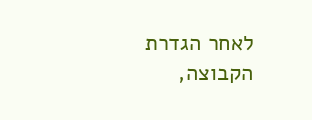לאחר הגדרת הקבוצה,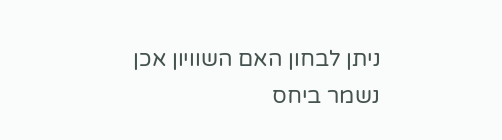ניתן לבחון האם השוויון אכן נשמר ביחס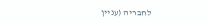לחבריה (עניין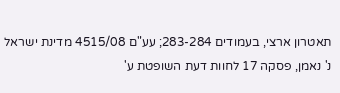תאטרון ארצי, בעמודים 283-284; עע"ם 4515/08 מדינת ישראל נ' נאמן, פסקה 17 לחוות דעת השופטת ע'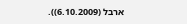ארבל (6.10.2009)).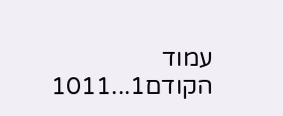עמוד הקודם1...1011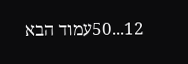12...50עמוד הבא